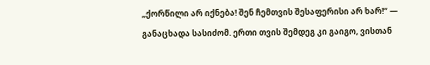„ქორწილი არ იქნება! შენ ჩემთვის შესაფერისი არ ხარ!“ — განაცხადა სასიძომ. ერთი თვის შემდეგ კი გაიგო, ვისთან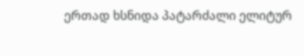ერთად ხსნიდა პატარძალი ელიტურ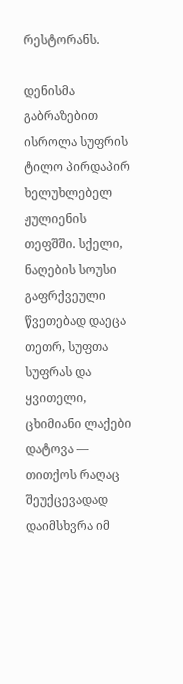რესტორანს.

დენისმა გაბრაზებით ისროლა სუფრის ტილო პირდაპირ ხელუხლებელ ჟულიენის თეფშში. სქელი, ნაღების სოუსი გაფრქვეული წვეთებად დაეცა თეთრ, სუფთა სუფრას და ყვითელი, ცხიმიანი ლაქები დატოვა — თითქოს რაღაც შეუქცევადად დაიმსხვრა იმ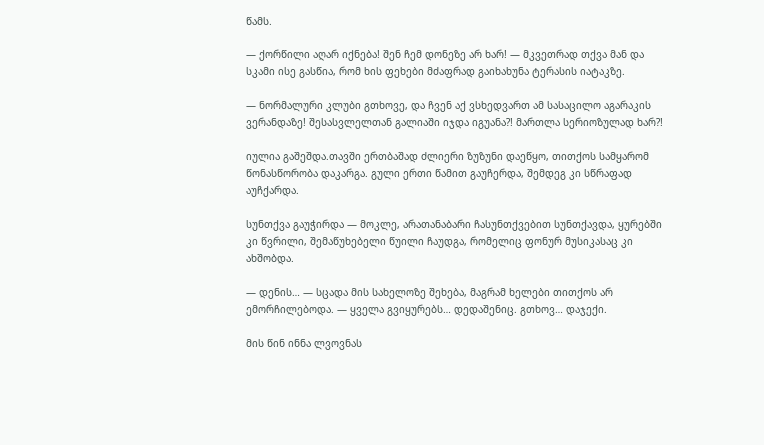წამს.

— ქორწილი აღარ იქნება! შენ ჩემ დონეზე არ ხარ! — მკვეთრად თქვა მან და სკამი ისე გასწია, რომ ხის ფეხები მძაფრად გაიხახუნა ტერასის იატაკზე.

— ნორმალური კლუბი გთხოვე, და ჩვენ აქ ვსხედვართ ამ სასაცილო აგარაკის ვერანდაზე! შესასვლელთან გალიაში იჯდა იგუანა?! მართლა სერიოზულად ხარ?!

იულია გაშეშდა.თავში ერთბაშად ძლიერი ზუზუნი დაეწყო, თითქოს სამყარომ წონასწორობა დაკარგა. გული ერთი წამით გაუჩერდა, შემდეგ კი სწრაფად აუჩქარდა.

სუნთქვა გაუჭირდა — მოკლე, არათანაბარი ჩასუნთქვებით სუნთქავდა, ყურებში კი წვრილი, შემაწუხებელი წუილი ჩაუდგა, რომელიც ფონურ მუსიკასაც კი ახშობდა.

— დენის… — სცადა მის სახელოზე შეხება, მაგრამ ხელები თითქოს არ ემორჩილებოდა. — ყველა გვიყურებს… დედაშენიც. გთხოვ… დაჯექი.

მის წინ ინნა ლვოვნას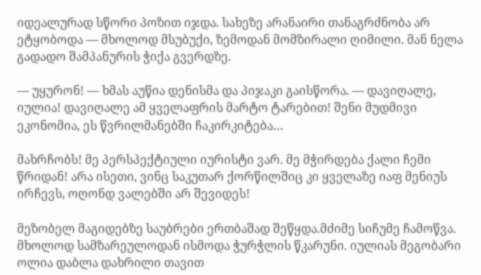იდეალურად სწორი პოზით იჯდა. სახეზე არანაირი თანაგრძნობა არ ეტყობოდა — მხოლოდ მსუბუქი, ზემოდან მომზირალი ღიმილი. მან ნელა გადადო შამპანურის ჭიქა გვერდზე.

— უყურონ! — ხმას აუწია დენისმა და პიჯაკი გაისწორა. — დავიღალე, იულია! დავიღალე ამ ყველაფრის მარტო ტარებით! შენი მუდმივი ეკონომია, ეს წვრილმანებში ჩაკირკიტება…

მახრჩობს! მე პერსპექტიული იურისტი ვარ. მე მჭირდება ქალი ჩემი წრიდან! არა ისეთი, ვინც საკუთარ ქორწილშიც კი ყველაზე იაფ მენიუს ირჩევს, ოღონდ ვალებში არ შევიდეს!

მეზობელ მაგიდებზე საუბრები ერთბაშად შეწყდა.მძიმე სიჩუმე ჩამოწვა. მხოლოდ სამზარეულოდან ისმოდა ჭურჭლის წკარუნი. იულიას მეგობარი ოლია დაბლა დახრილი თავით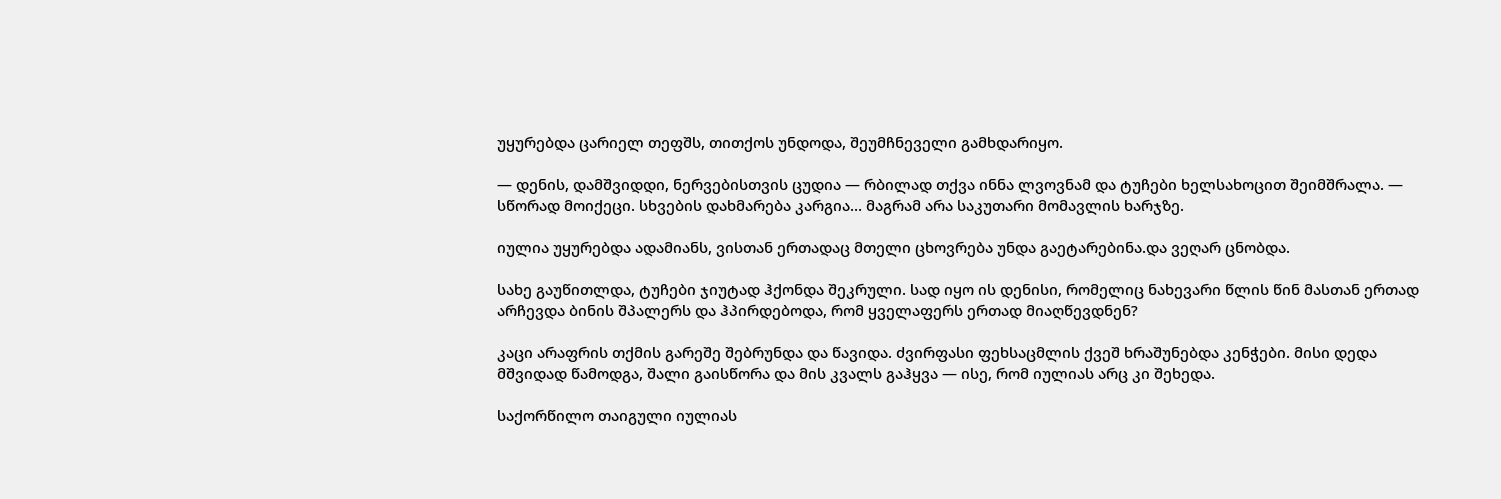უყურებდა ცარიელ თეფშს, თითქოს უნდოდა, შეუმჩნეველი გამხდარიყო.

— დენის, დამშვიდდი, ნერვებისთვის ცუდია — რბილად თქვა ინნა ლვოვნამ და ტუჩები ხელსახოცით შეიმშრალა. — სწორად მოიქეცი. სხვების დახმარება კარგია… მაგრამ არა საკუთარი მომავლის ხარჯზე.

იულია უყურებდა ადამიანს, ვისთან ერთადაც მთელი ცხოვრება უნდა გაეტარებინა.და ვეღარ ცნობდა.

სახე გაუწითლდა, ტუჩები ჯიუტად ჰქონდა შეკრული. სად იყო ის დენისი, რომელიც ნახევარი წლის წინ მასთან ერთად არჩევდა ბინის შპალერს და ჰპირდებოდა, რომ ყველაფერს ერთად მიაღწევდნენ?

კაცი არაფრის თქმის გარეშე შებრუნდა და წავიდა. ძვირფასი ფეხსაცმლის ქვეშ ხრაშუნებდა კენჭები. მისი დედა მშვიდად წამოდგა, შალი გაისწორა და მის კვალს გაჰყვა — ისე, რომ იულიას არც კი შეხედა.

საქორწილო თაიგული იულიას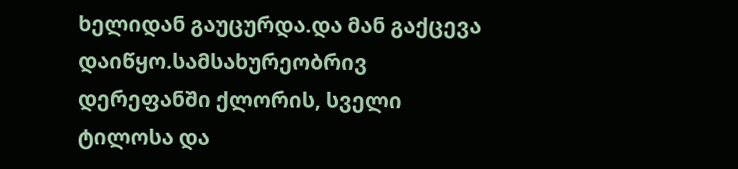ხელიდან გაუცურდა.და მან გაქცევა დაიწყო.სამსახურეობრივ დერეფანში ქლორის, სველი ტილოსა და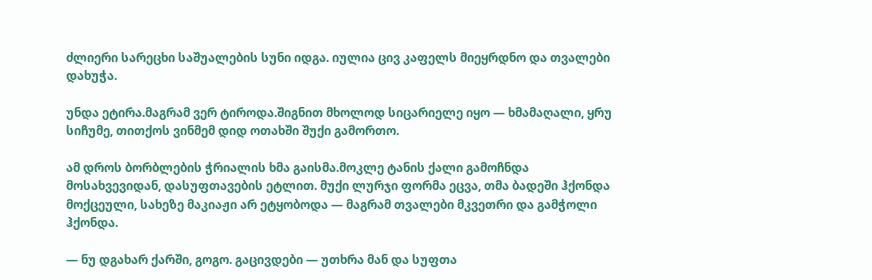ძლიერი სარეცხი საშუალების სუნი იდგა. იულია ცივ კაფელს მიეყრდნო და თვალები დახუჭა.

უნდა ეტირა.მაგრამ ვერ ტიროდა.შიგნით მხოლოდ სიცარიელე იყო — ხმამაღალი, ყრუ სიჩუმე, თითქოს ვინმემ დიდ ოთახში შუქი გამორთო.

ამ დროს ბორბლების ჭრიალის ხმა გაისმა.მოკლე ტანის ქალი გამოჩნდა მოსახვევიდან, დასუფთავების ეტლით. მუქი ლურჯი ფორმა ეცვა, თმა ბადეში ჰქონდა მოქცეული, სახეზე მაკიაჟი არ ეტყობოდა — მაგრამ თვალები მკვეთრი და გამჭოლი ჰქონდა.

— ნუ დგახარ ქარში, გოგო. გაცივდები — უთხრა მან და სუფთა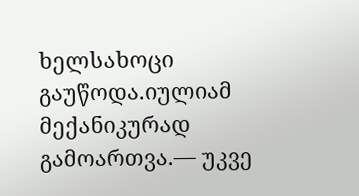ხელსახოცი გაუწოდა.იულიამ მექანიკურად გამოართვა.— უკვე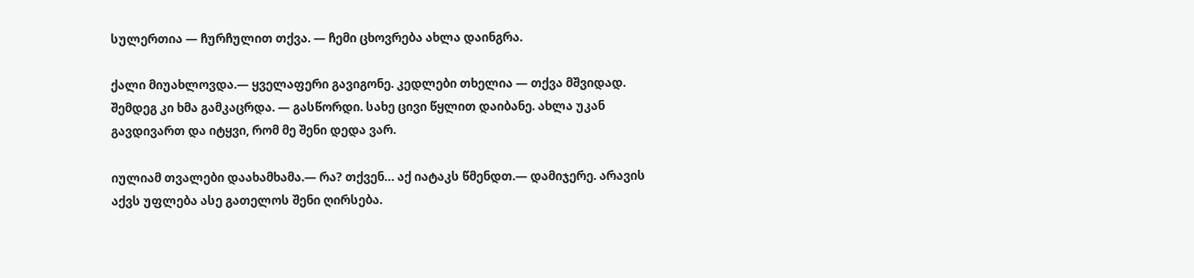სულერთია — ჩურჩულით თქვა. — ჩემი ცხოვრება ახლა დაინგრა.

ქალი მიუახლოვდა.— ყველაფერი გავიგონე. კედლები თხელია — თქვა მშვიდად. შემდეგ კი ხმა გამკაცრდა. — გასწორდი. სახე ცივი წყლით დაიბანე. ახლა უკან გავდივართ და იტყვი, რომ მე შენი დედა ვარ.

იულიამ თვალები დაახამხამა.— რა? თქვენ… აქ იატაკს წმენდთ.— დამიჯერე. არავის აქვს უფლება ასე გათელოს შენი ღირსება.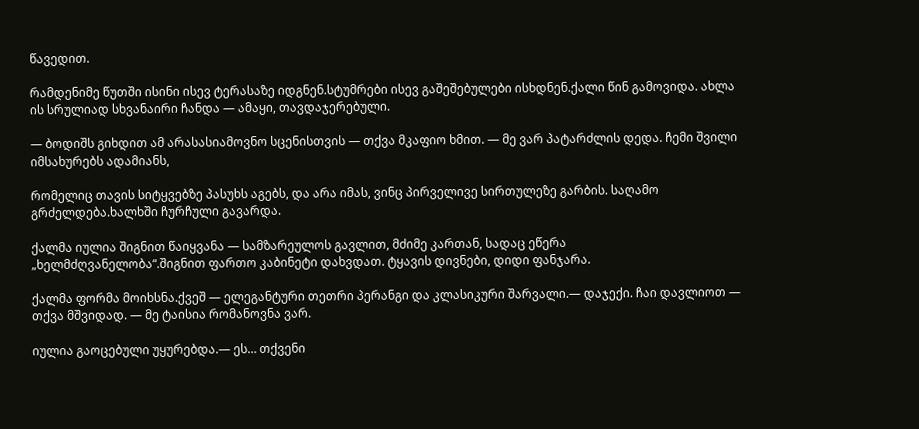წავედით.

რამდენიმე წუთში ისინი ისევ ტერასაზე იდგნენ.სტუმრები ისევ გაშეშებულები ისხდნენ.ქალი წინ გამოვიდა. ახლა ის სრულიად სხვანაირი ჩანდა — ამაყი, თავდაჯერებული.

— ბოდიშს გიხდით ამ არასასიამოვნო სცენისთვის — თქვა მკაფიო ხმით. — მე ვარ პატარძლის დედა. ჩემი შვილი იმსახურებს ადამიანს,

რომელიც თავის სიტყვებზე პასუხს აგებს, და არა იმას, ვინც პირველივე სირთულეზე გარბის. საღამო გრძელდება.ხალხში ჩურჩული გავარდა.

ქალმა იულია შიგნით წაიყვანა — სამზარეულოს გავლით, მძიმე კართან, სადაც ეწერა „ხელმძღვანელობა“.შიგნით ფართო კაბინეტი დახვდათ. ტყავის დივნები, დიდი ფანჯარა.

ქალმა ფორმა მოიხსნა.ქვეშ — ელეგანტური თეთრი პერანგი და კლასიკური შარვალი.— დაჯექი. ჩაი დავლიოთ — თქვა მშვიდად. — მე ტაისია რომანოვნა ვარ.

იულია გაოცებული უყურებდა.— ეს… თქვენი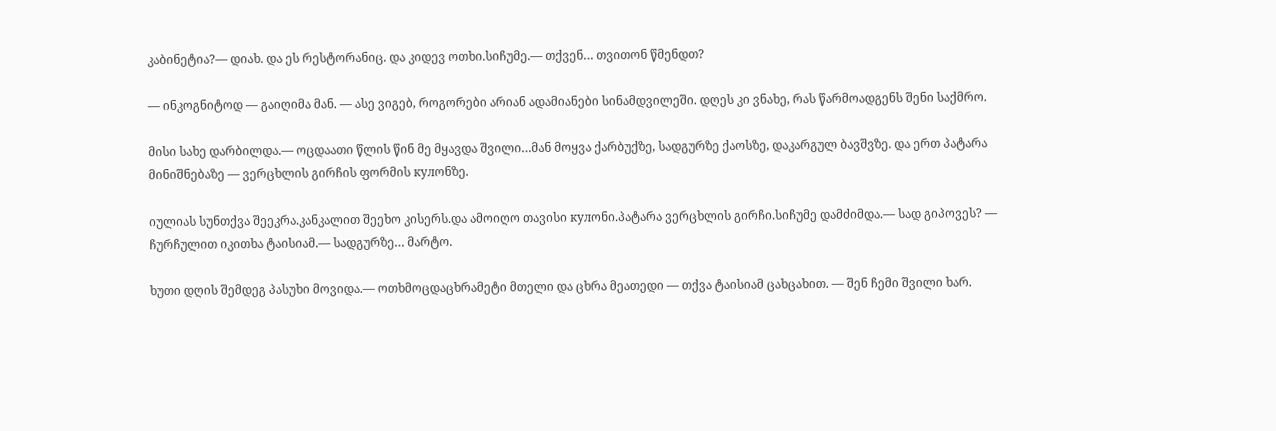კაბინეტია?— დიახ. და ეს რესტორანიც. და კიდევ ოთხი.სიჩუმე.— თქვენ… თვითონ წმენდთ?

— ინკოგნიტოდ — გაიღიმა მან. — ასე ვიგებ, როგორები არიან ადამიანები სინამდვილეში. დღეს კი ვნახე, რას წარმოადგენს შენი საქმრო.

მისი სახე დარბილდა.— ოცდაათი წლის წინ მე მყავდა შვილი…მან მოყვა ქარბუქზე, სადგურზე ქაოსზე, დაკარგულ ბავშვზე. და ერთ პატარა მინიშნებაზე — ვერცხლის გირჩის ფორმის кулონზე.

იულიას სუნთქვა შეეკრა.კანკალით შეეხო კისერს.და ამოიღო თავისი кулონი.პატარა ვერცხლის გირჩი.სიჩუმე დამძიმდა.— სად გიპოვეს? — ჩურჩულით იკითხა ტაისიამ.— სადგურზე… მარტო.

ხუთი დღის შემდეგ პასუხი მოვიდა.— ოთხმოცდაცხრამეტი მთელი და ცხრა მეათედი — თქვა ტაისიამ ცახცახით. — შენ ჩემი შვილი ხარ.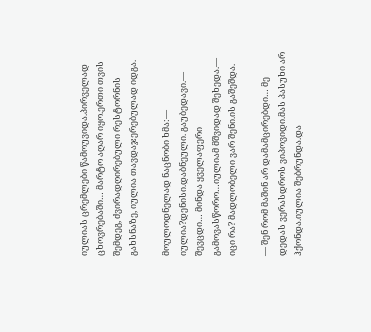იულიას ცრემლები წამოუვიდა.პირველად ცხოვრებაში… მარტო აღარ იყო.ერთი თვის შემდეგ, ძვირადღირებული რესტორნის გახსნაზე, იულია თავდაჯერებულად იდგა.

მოულოდნელად ნაცნობი ხმა:— იულია?დენისი.დაბნეული. გაუბედავი.— შევცდი… მინდა ყველაფერი გამოვასწორო…იულიამ მშვიდად შეხედა.— იცი რა? მადლობელი ვარ შენი.ის გაშეშდა.

— შენ რომ მაშინ არ დამამცირებდი… მე დედას ვერასდროს ვიპოვიდი.მას პასუხი არ ჰქონდა.იულია შებრუნდა.და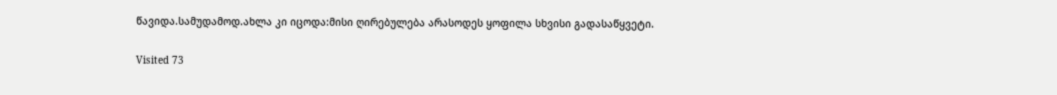წავიდა.სამუდამოდ.ახლა კი იცოდა:მისი ღირებულება არასოდეს ყოფილა სხვისი გადასაწყვეტი.

Visited 73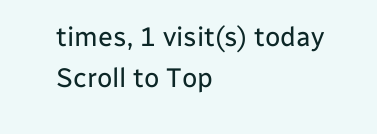times, 1 visit(s) today
Scroll to Top